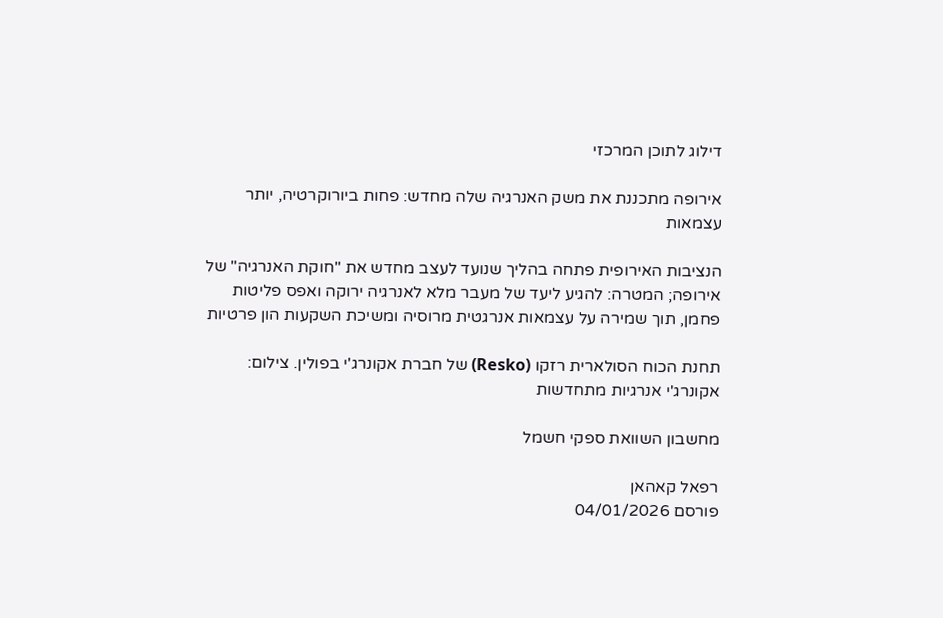דילוג לתוכן המרכזי

אירופה מתכננת את משק האנרגיה שלה מחדש: פחות ביורוקרטיה, יותר עצמאות

הנציבות האירופית פתחה בהליך שנועד לעצב מחדש את "חוקת האנרגיה" של אירופה; המטרה: להגיע ליעד של מעבר מלא לאנרגיה ירוקה ואפס פליטות פחמן, תוך שמירה על עצמאות אנרגטית מרוסיה ומשיכת השקעות הון פרטיות

תחנת הכוח הסולארית רזקו (Resko) של חברת אקונרג'י בפולין. צילום: אקונרג'י אנרגיות מתחדשות

מחשבון השוואת ספקי חשמל

רפאל קאהאן
פורסם 04/01/2026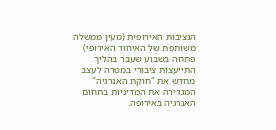הנציבות האירופית (מעין ממשלה משותפת של האיחוד האירופי) פתחה בשבוע שעבר בהליך התייעצות ציבורי במטרה לעצב מחדש את "חוקת האנרגיה" המגדירה את המדיניות בתחום האנרגיה באירופה.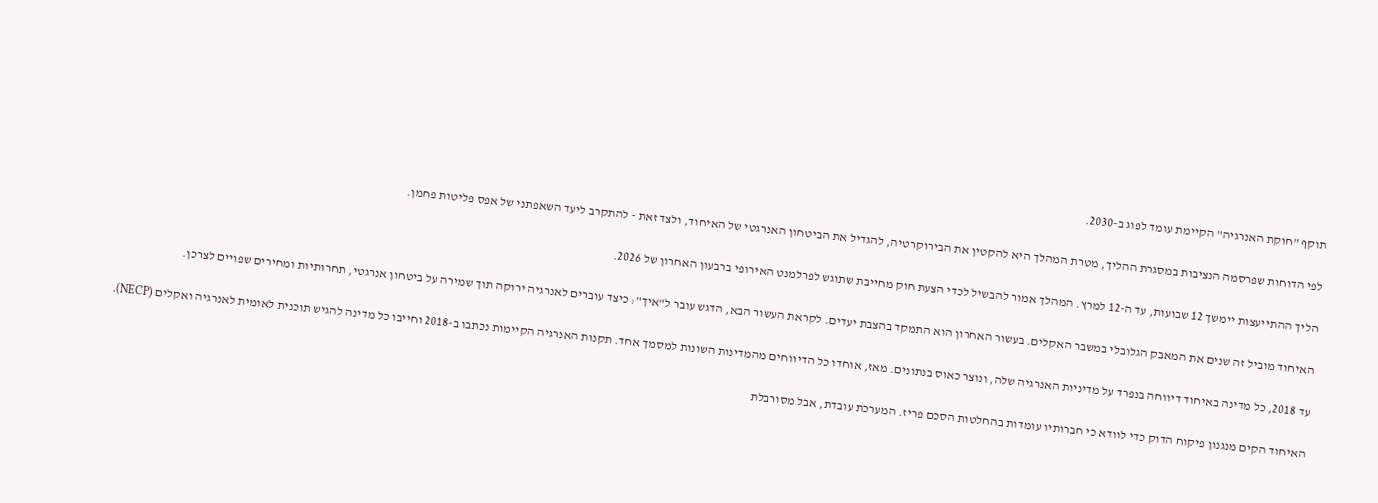תוקף "חוקת האנרגיה" הקיימת עומד לפוג ב-2030.

לפי הדוחות שפרסמה הנציבות במסגרת ההליך, מטרת המהלך היא להקטין את הבירוקרטיה, להגדיל את הביטחון האנרגטי של האיחוד, ולצד זאת - להתקרב ליעד השאפתני של אפס פליטות פחמן.

הליך ההתייעצות יימשך 12 שבועות, עד ה-12 למרץ. המהלך אמור להבשיל לכדי הצעת חוק מחייבת שתוגש לפרלמנט האירופי ברבעון האחרון של 2026.

האיחוד מוביל זה שנים את המאבק הגלובלי במשבר האקלים. בעשור האחרון הוא התמקד בהצבת יעדים. לקראת העשור הבא, הדגש עובר ל"איך": כיצד עוברים לאנרגיה ירוקה תוך שמירה על ביטחון אנרגטי, תחרותיות ומחירים שפויים לצרכן.

עד 2018, כל מדינה באיחוד דיווחה בנפרד על מדיניות האנרגיה שלה, ונוצר כאוס בנתונים. מאז, אוחדו כל הדיווחים מהמדינות השונות למסמך אחד. תקנות האנרגיה הקיימות נכתבו ב-2018 וחייבו כל מדינה להגיש תוכנית לאומית לאנרגיה ואקלים (NECP).

האיחוד הקים מנגנון פיקוח הדוק כדי לוודא כי חברותיו עומדות בהחלטות הסכם פריז. המערכת עובדת, אבל מסורבלת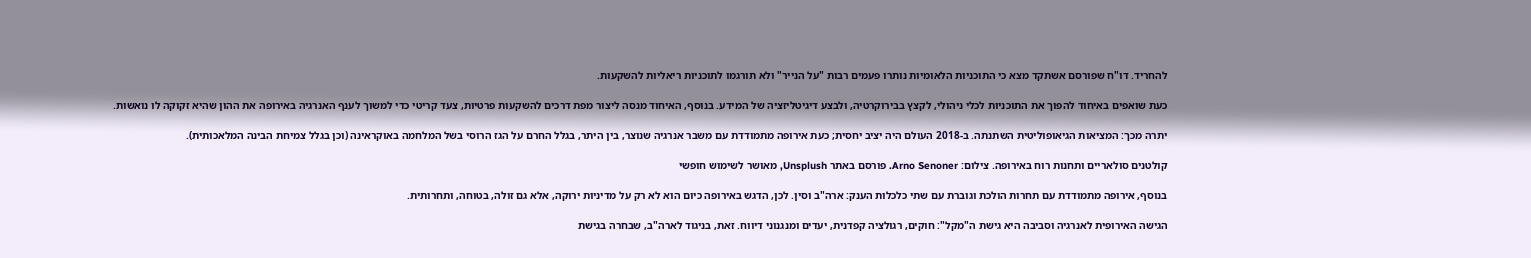להחריד. דו"ח שפורסם אשתקד מצא כי התוכניות הלאומיות נותרו פעמים רבות "על הנייר" ולא תורגמו לתוכניות ריאליות להשקעות.

כעת שואפים באיחוד להפוך את התוכניות לכלי ניהולי, לקצץ בבירוקרטיה, ולבצע דיגיטליזציה של המידע. בנוסף, האיחוד מנסה ליצור מפת דרכים להשקעות פרטיות, צעד קריטי כדי למשוך לענף האנרגיה באירופה את ההון שהיא זקוקה לו נואשות.

יתרה מכך: המציאות הגיאופוליטית השתנתה. ב-2018 העולם היה יציב יחסית; כעת אירופה מתמודדת עם משבר אנרגיה שנוצר, בין היתר, בגלל החרם על הגז הרוסי בשל המלחמה באוקראינה (וכן בגלל צמיחת הבינה המלאכותית).

קולטנים סולאריים ותחנות רוח באירופה. צילום: Arno Senoner. פורסם באתר Unsplush, מאושר לשימוש חופשי

בנוסף, אירופה מתמודדת עם תחרות הולכת וגוברת עם שתי כלכלות הענק: ארה"ב וסין. לכן, הדגש באירופה כיום הוא לא רק על מדיניות ירוקה, אלא גם זולה, בטוחה, ותחרותית.

הגישה האירופית לאנרגיה וסביבה היא גישת ה"מקל": חוקים, רגולציה קפדנית, יעדים ומנגנוני דיווח. זאת, בניגוד לארה"ב, שבחרה בגישת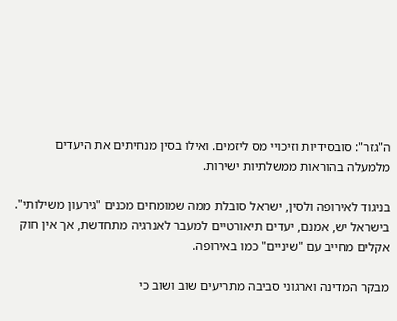ה"גזר": סובסידיות וזיכויי מס ליזמים. ואילו בסין מנחיתים את היעדים מלמעלה בהוראות ממשלתיות ישירות.

בניגוד לאירופה ולסין, ישראל סובלת ממה שמומחים מכנים "גירעון משילותי". בישראל יש, אמנם, יעדים תיאורטיים למעבר לאנרגיה מתחדשת, אך אין חוק אקלים מחייב עם "שיניים" כמו באירופה.

מבקר המדינה וארגוני סביבה מתריעים שוב ושוב כי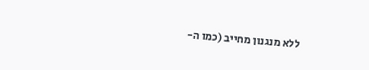ללא מנגנון מחייב (כמו ה-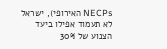NECPs האירופי), ישראל לא תעמוד אפילו ביעד הצנוע של 30%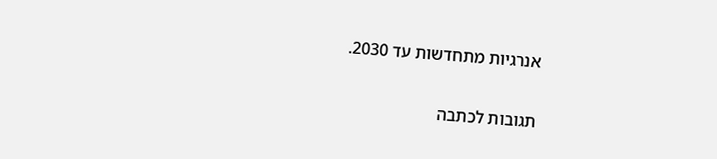אנרגיות מתחדשות עד 2030.

תגובות לכתבה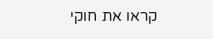קראו את חוקי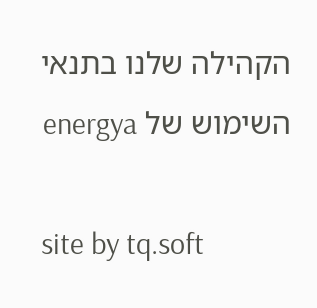הקהילה שלנו בתנאי השימוש של energya

site by tq.soft